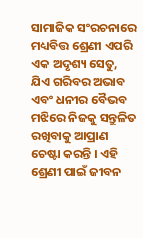ସାମାଜିକ ସଂରଚନାରେ ମଧ୍ୟବିତ୍ତ ଶ୍ରେଣୀ ଏପରି ଏକ ଅଦୃଶ୍ୟ ସେତୁ, ଯିଏ ଗରିବର ଅଭାବ ଏବଂ ଧନୀର ବୈଭବ ମଝିରେ ନିଜକୁ ସନ୍ତୁଳିତ ରଖିବାକୁ ଆପ୍ରାଣ ଚେଷ୍ଟା କରନ୍ତି । ଏହି ଶ୍ରେଣୀ ପାଇଁ ଜୀବନ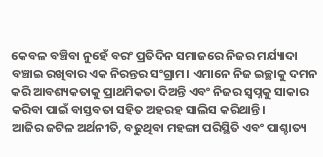କେବଳ ବଞ୍ଚିବା ନୁହେଁ ବରଂ ପ୍ରତିଦିନ ସମାଜରେ ନିଜର ମର୍ଯ୍ୟାଦା ବଞ୍ଚାଇ ରଖିବାର ଏକ ନିରନ୍ତର ସଂଗ୍ରାମ। ଏମାନେ ନିଜ ଇଚ୍ଛାକୁ ଦମନ କରି ଆବଶ୍ୟକତାକୁ ପ୍ରାଥମିକତା ଦିଅନ୍ତି ଏବଂ ନିଜର ସ୍ବପ୍ନକୁ ସାକାର କରିବା ପାଇଁ ବାସ୍ତବତା ସହିତ ଅହରହ ସାଲିସ କରିଥାନ୍ତି।
ଆଜିର ଜଟିଳ ଅର୍ଥନୀତି, ବଢୁଥିବା ମହଙ୍ଗା ପରିସ୍ଥିତି ଏବଂ ପାଶ୍ଚାତ୍ୟ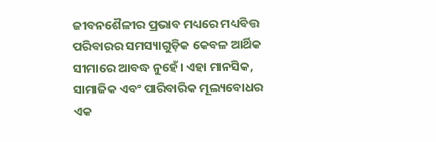ଜୀବନଶୈଳୀର ପ୍ରଭାବ ମଧ୍ୟରେ ମଧ୍ୟବିତ୍ତ ପରିବାରର ସମସ୍ୟାଗୁଡ଼ିକ କେବଳ ଆର୍ଥିକ ସୀମାରେ ଆବଦ୍ଧ ନୁହେଁ। ଏହା ମାନସିକ, ସାମାଜିକ ଏବଂ ପାରିବାରିକ ମୂଲ୍ୟବୋଧର ଏକ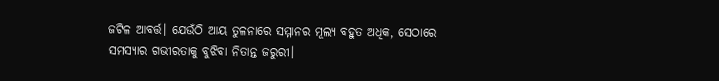ଜଟିଳ ଆବର୍ତ୍ତ। ଯେଉଁଠି ଆୟ ତୁଳନାରେ ସମ୍ମାନର ମୂଲ୍ୟ ବହୁତ ଅଧିକ, ସେଠାରେ ସମସ୍ୟାର ଗଭୀରତାକୁ ବୁଝିବା ନିତାନ୍ତ ଜରୁରୀ।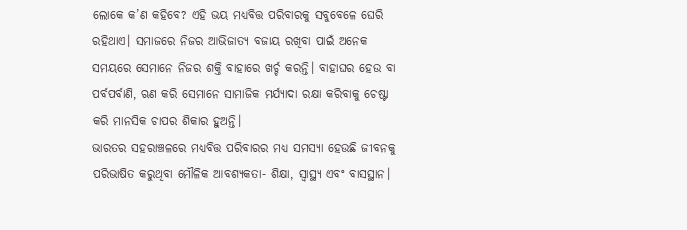ଲୋକେ କ’ଣ କହିବେ? ଏହି ଭୟ ମଧ୍ୟବିତ୍ତ ପରିବାରକୁ ସବୁବେଳେ ଘେରି ରହିଥାଏ। ସମାଜରେ ନିଜର ଆଭିଜାତ୍ୟ ବଜାୟ ରଖିବା ପାଇଁ ଅନେକ ସମୟରେ ସେମାନେ ନିଜର ଶକ୍ତି ବାହାରେ ଖର୍ଚ୍ଚ କରନ୍ତି। ବାହାଘର ହେଉ ବା ପର୍ବପର୍ବାଣି, ଋଣ କରି ସେମାନେ ସାମାଜିକ ମର୍ଯ୍ୟାଦା ରକ୍ଷା କରିବାକୁ ଚେଷ୍ଟା କରି ମାନସିକ ଚାପର ଶିକାର ହୁଅନ୍ତି।
ଭାରତର ସହରାଞ୍ଚଳରେ ମଧ୍ୟବିତ୍ତ ପରିବାରର ମଧ୍ୟ ସମସ୍ୟା ହେଉଛି ଜୀବନକୁ ପରିଭାଷିତ କରୁଥିବା ମୌଳିକ ଆବଶ୍ୟକତା- ଶିକ୍ଷା, ସ୍ବାସ୍ଥ୍ୟ ଏବଂ ବାସସ୍ଥାନ।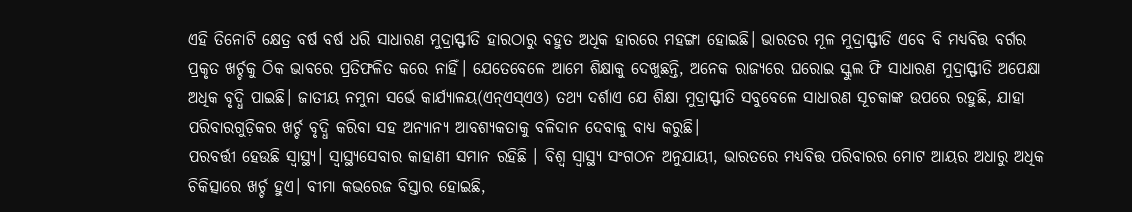ଏହି ତିନୋଟି କ୍ଷେତ୍ର ବର୍ଷ ବର୍ଷ ଧରି ସାଧାରଣ ମୁଦ୍ରାସ୍ଫୀତି ହାରଠାରୁ ବହୁତ ଅଧିକ ହାରରେ ମହଙ୍ଗା ହୋଇଛି। ଭାରତର ମୂଳ ମୁଦ୍ରାସ୍ଫୀତି ଏବେ ବି ମଧ୍ୟବିତ୍ତ ବର୍ଗର ପ୍ରକୃତ ଖର୍ଚ୍ଚକୁ ଠିକ ଭାବରେ ପ୍ରତିଫଳିତ କରେ ନାହିଁ। ଯେତେବେଳେ ଆମେ ଶିକ୍ଷାକୁ ଦେଖୁଛନ୍ତି, ଅନେକ ରାଜ୍ୟରେ ଘରୋଇ ସ୍କୁଲ ଫି ସାଧାରଣ ମୁଦ୍ରାସ୍ଫୀତି ଅପେକ୍ଷା ଅଧିକ ବୃଦ୍ଧି ପାଇଛି। ଜାତୀୟ ନମୁନା ସର୍ଭେ କାର୍ଯ୍ୟାଳୟ(ଏନ୍ଏସ୍ଏଓ) ତଥ୍ୟ ଦର୍ଶାଏ ଯେ ଶିକ୍ଷା ମୁଦ୍ରାସ୍ଫୀତି ସବୁବେଳେ ସାଧାରଣ ସୂଚକାଙ୍କ ଉପରେ ରହୁଛି, ଯାହା ପରିବାରଗୁଡ଼ିକର ଖର୍ଚ୍ଚ ବୃଦ୍ଧି କରିବା ସହ ଅନ୍ୟାନ୍ୟ ଆବଶ୍ୟକତାକୁ ବଳିଦାନ ଦେବାକୁ ବାଧ୍ୟ କରୁଛି।
ପରବର୍ତ୍ତୀ ହେଉଛି ସ୍ବାସ୍ଥ୍ୟ। ସ୍ବାସ୍ଥ୍ୟସେବାର କାହାଣୀ ସମାନ ରହିଛି । ବିଶ୍ୱ ସ୍ବାସ୍ଥ୍ୟ ସଂଗଠନ ଅନୁଯାୟୀ, ଭାରତରେ ମଧ୍ୟବିତ୍ତ ପରିବାରର ମୋଟ ଆୟର ଅଧାରୁ ଅଧିକ ଚିକିତ୍ସାରେ ଖର୍ଚ୍ଚ ହୁଏ। ବୀମା କଭରେଜ ବିସ୍ତାର ହୋଇଛି,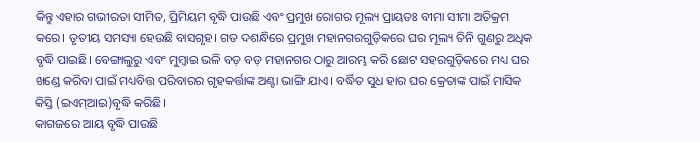କିନ୍ତୁ ଏହାର ଗଭୀରତା ସୀମିତ, ପ୍ରିମିୟମ ବୃଦ୍ଧି ପାଉଛି ଏବଂ ପ୍ରମୁଖ ରୋଗର ମୂଲ୍ୟ ପ୍ରାୟତଃ ବୀମା ସୀମା ଅତିକ୍ରମ କରେ। ତୃତୀୟ ସମସ୍ୟା ହେଉଛି ବାସଗୃହ। ଗତ ଦଶନ୍ଧିରେ ପ୍ରମୁଖ ମହାନଗରଗୁଡ଼ିକରେ ଘର ମୂଲ୍ୟ ତିନି ଗୁଣରୁ ଅଧିକ ବୃଦ୍ଧି ପାଇଛି। ବେଙ୍ଗାଲୁରୁ ଏବଂ ମୁମ୍ବାଇ ଭଳି ବଡ଼ ବଡ଼ ମହାନଗର ଠାରୁ ଆରମ୍ଭ କରି ଛୋଟ ସହରଗୁଡ଼ିକରେ ମଧ୍ୟ ଘର ଖଣ୍ଡେ କରିବା ପାଇଁ ମଧ୍ୟବିତ୍ତ ପରିବାରର ଗୃହକର୍ତ୍ତାଙ୍କ ଅଣ୍ଟା ଭାଙ୍ଗି ଯାଏ। ବର୍ଦ୍ଧିତ ସୁଧ ହାର ଘର କ୍ରେତାଙ୍କ ପାଇଁ ମାସିକ କିସ୍ତି (ଇଏମ୍ଆଇ)ବୃଦ୍ଧି କରିଛି।
କାଗଜରେ ଆୟ ବୃଦ୍ଧି ପାଉଛି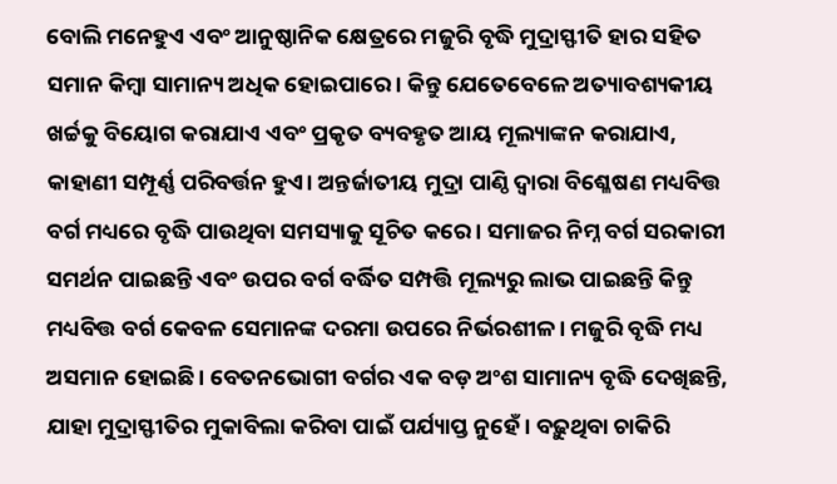ବୋଲି ମନେହୁଏ ଏବଂ ଆନୁଷ୍ଠାନିକ କ୍ଷେତ୍ରରେ ମଜୁରି ବୃଦ୍ଧି ମୁଦ୍ରାସ୍ଫୀତି ହାର ସହିତ ସମାନ କିମ୍ବା ସାମାନ୍ୟ ଅଧିକ ହୋଇପାରେ। କିନ୍ତୁ ଯେତେବେଳେ ଅତ୍ୟାବଶ୍ୟକୀୟ ଖର୍ଚ୍ଚକୁ ବିୟୋଗ କରାଯାଏ ଏବଂ ପ୍ରକୃତ ବ୍ୟବହୃତ ଆୟ ମୂଲ୍ୟାଙ୍କନ କରାଯାଏ, କାହାଣୀ ସମ୍ପୂର୍ଣ୍ଣ ପରିବର୍ତ୍ତନ ହୁଏ। ଅନ୍ତର୍ଜାତୀୟ ମୁଦ୍ରା ପାଣ୍ଠି ଦ୍ୱାରା ବିଶ୍ଳେଷଣ ମଧ୍ୟବିତ୍ତ ବର୍ଗ ମଧ୍ୟରେ ବୃଦ୍ଧି ପାଉଥିବା ସମସ୍ୟାକୁ ସୂଚିତ କରେ। ସମାଜର ନିମ୍ନ ବର୍ଗ ସରକାରୀ ସମର୍ଥନ ପାଇଛନ୍ତି ଏବଂ ଉପର ବର୍ଗ ବର୍ଦ୍ଧିତ ସମ୍ପତ୍ତି ମୂଲ୍ୟରୁ ଲାଭ ପାଇଛନ୍ତି କିନ୍ତୁ ମଧ୍ୟବିତ୍ତ ବର୍ଗ କେବଳ ସେମାନଙ୍କ ଦରମା ଉପରେ ନିର୍ଭରଶୀଳ। ମଜୁରି ବୃଦ୍ଧି ମଧ୍ୟ ଅସମାନ ହୋଇଛି। ବେତନଭୋଗୀ ବର୍ଗର ଏକ ବଡ଼ ଅଂଶ ସାମାନ୍ୟ ବୃଦ୍ଧି ଦେଖିଛନ୍ତି, ଯାହା ମୁଦ୍ରାସ୍ଫୀତିର ମୁକାବିଲା କରିବା ପାଇଁ ପର୍ଯ୍ୟାପ୍ତ ନୁହେଁ। ବଢ଼ୁଥିବା ଚାକିରି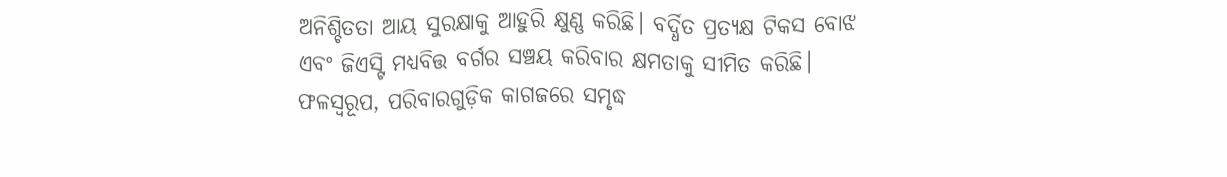ଅନିଶ୍ଚିତତା ଆୟ ସୁରକ୍ଷାକୁ ଆହୁରି କ୍ଷୁଣ୍ଣ କରିଛି। ବର୍ଦ୍ଧିତ ପ୍ରତ୍ୟକ୍ଷ ଟିକସ ବୋଝ ଏବଂ ଜିଏସ୍ଟି ମଧ୍ୟବିତ୍ତ ବର୍ଗର ସଞ୍ଚୟ କରିବାର କ୍ଷମତାକୁ ସୀମିତ କରିଛି। ଫଳସ୍ବରୂପ, ପରିବାରଗୁଡ଼ିକ କାଗଜରେ ସମୃଦ୍ଧ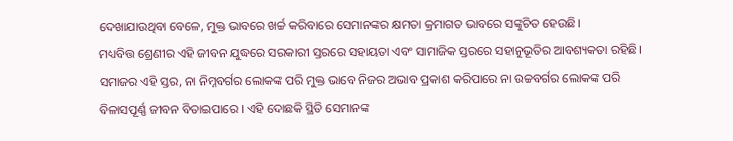ଦେଖାଯାଉଥିବା ବେଳେ, ମୁକ୍ତ ଭାବରେ ଖର୍ଚ୍ଚ କରିବାରେ ସେମାନଙ୍କର କ୍ଷମତା କ୍ରମାଗତ ଭାବରେ ସଙ୍କୁଚିତ ହେଉଛି।
ମଧ୍ୟବିତ୍ତ ଶ୍ରେଣୀର ଏହି ଜୀବନ ଯୁଦ୍ଧରେ ସରକାରୀ ସ୍ତରରେ ସହାୟତା ଏବଂ ସାମାଜିକ ସ୍ତରରେ ସହାନୁଭୂତିର ଆବଶ୍ୟକତା ରହିଛି। ସମାଜର ଏହି ସ୍ତର, ନା ନିମ୍ନବର୍ଗର ଲୋକଙ୍କ ପରି ମୁକ୍ତ ଭାବେ ନିଜର ଅଭାବ ପ୍ରକାଶ କରିପାରେ ନା ଉଚ୍ଚବର୍ଗର ଲୋକଙ୍କ ପରି ବିଳାସପୂର୍ଣ୍ଣ ଜୀବନ ବିତାଇପାରେ । ଏହି ଦୋଛକି ସ୍ଥିତି ସେମାନଙ୍କ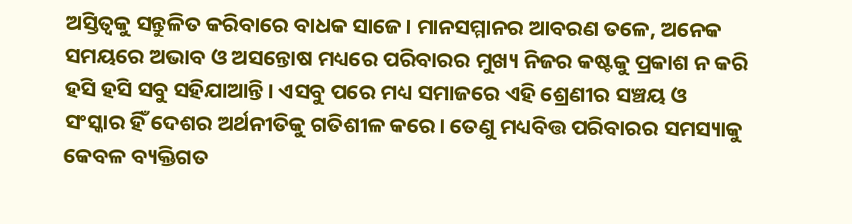ଅସ୍ତିତ୍ୱକୁ ସନ୍ତୁଳିତ କରିବାରେ ବାଧକ ସାଜେ। ମାନସମ୍ମାନର ଆବରଣ ତଳେ, ଅନେକ ସମୟରେ ଅଭାବ ଓ ଅସନ୍ତୋଷ ମଧ୍ୟରେ ପରିବାରର ମୁଖ୍ୟ ନିଜର କଷ୍ଟକୁ ପ୍ରକାଶ ନ କରି ହସି ହସି ସବୁ ସହିଯାଆନ୍ତି। ଏସବୁ ପରେ ମଧ୍ୟ ସମାଜରେ ଏହି ଶ୍ରେଣୀର ସଞ୍ଚୟ ଓ ସଂସ୍କାର ହିଁ ଦେଶର ଅର୍ଥନୀତିକୁ ଗତିଶୀଳ କରେ। ତେଣୁ ମଧ୍ୟବିତ୍ତ ପରିବାରର ସମସ୍ୟାକୁ କେବଳ ବ୍ୟକ୍ତିଗତ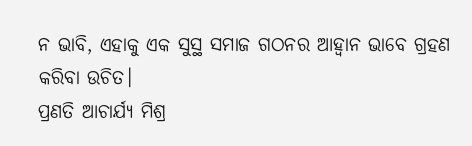ନ ଭାବି, ଏହାକୁ ଏକ ସୁସ୍ଥ ସମାଜ ଗଠନର ଆହ୍ବାନ ଭାବେ ଗ୍ରହଣ କରିବା ଉଚିତ।
ପ୍ରଣତି ଆଚାର୍ଯ୍ୟ ମିଶ୍ର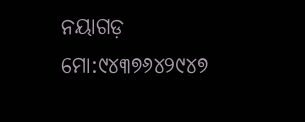ନୟାଗଡ଼
ମୋ:୯୪୩୭୬୪୨୯୪୭